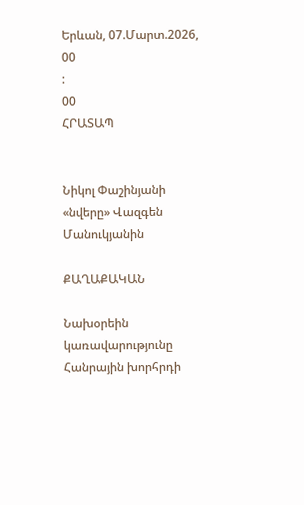Երևան, 07.Մարտ.2026,
00
:
00
ՀՐԱՏԱՊ


Նիկոլ Փաշինյանի «նվերը» Վազգեն Մանուկյանին

ՔԱՂԱՔԱԿԱՆ

Նախօրեին կառավարությունը Հանրային խորհրդի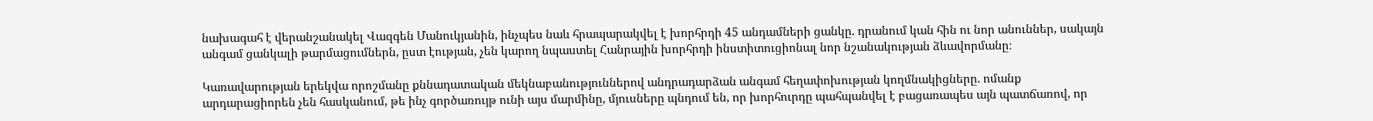նախագահ է վերանշանակել Վազգեն Մանուկյանին, ինչպես նաև հրապարակվել է խորհրդի 45 անդամների ցանկը. դրանում կան հին ու նոր անուններ, սակայն անգամ ցանկալի թարմացումներն, ըստ էության, չեն կարող նպաստել Հանրային խորհրդի ինստիտուցիոնալ նոր նշանակության ձևավորմանը։

Կառավարության երեկվա որոշմանը քննադատական մեկնաբանություններով անդրադարձան անգամ հեղափոխության կողմնակիցները. ոմանք արդարացիորեն չեն հասկանում, թե ինչ գործառույթ ունի այս մարմինը, մյուսները պնդում են, որ խորհուրդը պահպանվել է բացառապես այն պատճառով, որ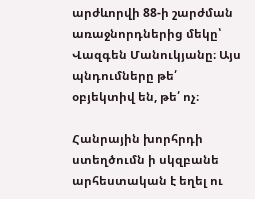արժևորվի 88-ի շարժման առաջնորդներից մեկը՝ Վազգեն Մանուկյանը։ Այս պնդումները թե՛ օբյեկտիվ են, թե՛ ոչ։

Հանրային խորհրդի ստեղծումն ի սկզբանե արհեստական է եղել ու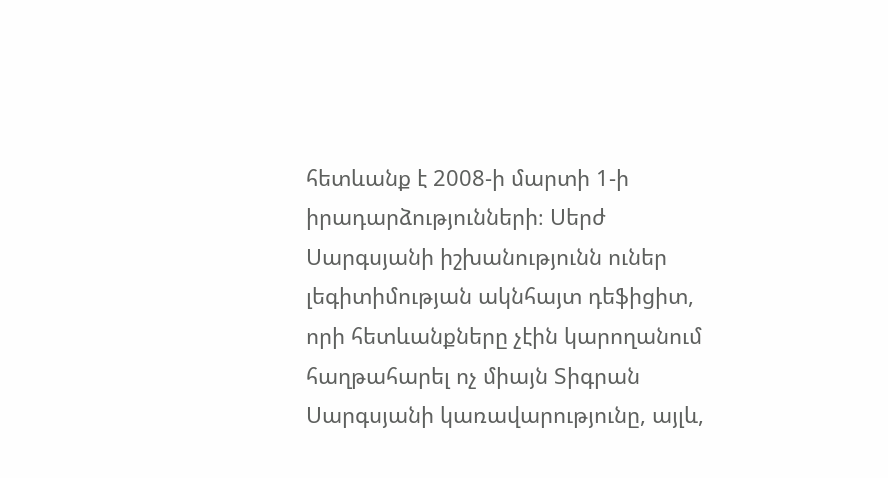հետևանք է 2008-ի մարտի 1-ի իրադարձությունների։ Սերժ Սարգսյանի իշխանությունն ուներ լեգիտիմության ակնհայտ դեֆիցիտ, որի հետևանքները չէին կարողանում հաղթահարել ոչ միայն Տիգրան Սարգսյանի կառավարությունը, այլև,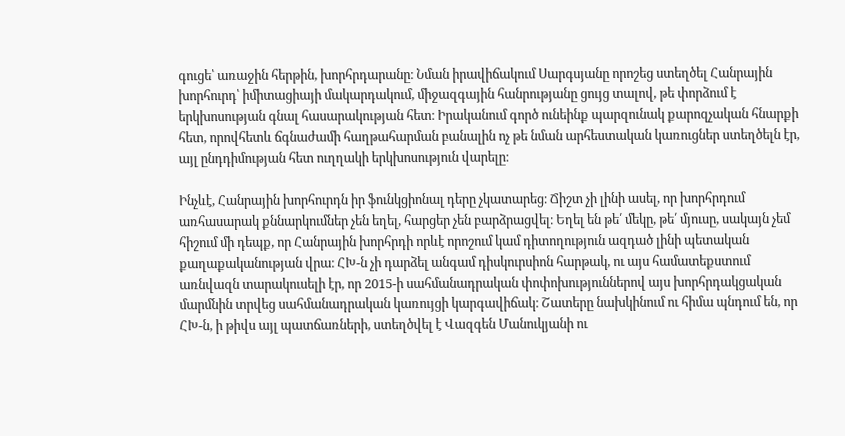գուցե՝ առաջին հերթին, խորհրդարանը։ Նման իրավիճակում Սարգսյանը որոշեց ստեղծել Հանրային խորհուրդ՝ իմիտացիայի մակարդակում, միջազգային հանրությանը ցույց տալով, թե փորձում է երկխոսության գնալ հասարակության հետ։ Իրականում գործ ունեինք պարզունակ քարոզչական հնարքի հետ, որովհետև ճգնաժամի հաղթահարման բանալին ոչ թե նման արհեստական կառուցներ ստեղծելն էր, այլ ընդդիմության հետ ուղղակի երկխոսություն վարելը։

Ինչևէ, Հանրային խորհուրդն իր ֆունկցիոնալ դերը չկատարեց։ Ճիշտ չի լինի ասել, որ խորհրդում առհասարակ քննարկումներ չեն եղել, հարցեր չեն բարձրացվել։ Եղել են թե՛ մեկը, թե՛ մյուսը, սակայն չեմ հիշում մի դեպք, որ Հանրային խորհրդի որևէ որոշում կամ դիտողություն ազդած լինի պետական քաղաքականության վրա։ ՀԽ-ն չի դարձել անգամ դիսկուրսիոն հարթակ, ու այս համատեքստում առնվազն տարակուսելի էր, որ 2015-ի սահմանադրական փոփոխություններով այս խորհրդակցական մարմնին տրվեց սահմանադրական կառույցի կարգավիճակ։ Շատերը նախկինում ու հիմա պնդում են, որ ՀԽ-ն, ի թիվս այլ պատճառների, ստեղծվել է Վազգեն Մանուկյանի ու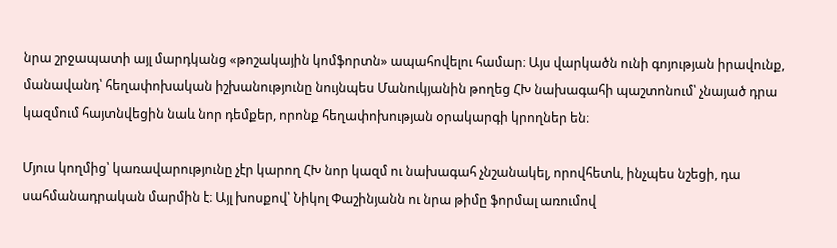նրա շրջապատի այլ մարդկանց «թոշակային կոմֆորտն» ապահովելու համար։ Այս վարկածն ունի գոյության իրավունք, մանավանդ՝ հեղափոխական իշխանությունը նույնպես Մանուկյանին թողեց ՀԽ նախագահի պաշտոնում՝ չնայած դրա կազմում հայտնվեցին նաև նոր դեմքեր, որոնք հեղափոխության օրակարգի կրողներ են։

Մյուս կողմից՝ կառավարությունը չէր կարող ՀԽ նոր կազմ ու նախագահ չնշանակել, որովհետև, ինչպես նշեցի, դա սահմանադրական մարմին է։ Այլ խոսքով՝ Նիկոլ Փաշինյանն ու նրա թիմը ֆորմալ առումով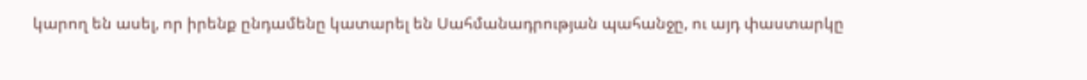կարող են ասել, որ իրենք ընդամենը կատարել են Սահմանադրության պահանջը, ու այդ փաստարկը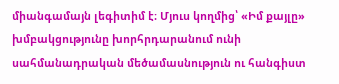միանգամայն լեգիտիմ է։ Մյուս կողմից՝ «Իմ քայլը» խմբակցությունը խորհրդարանում ունի սահմանադրական մեծամասնություն ու հանգիստ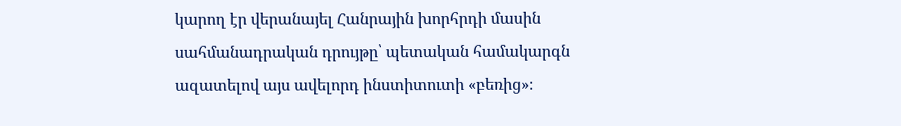կարող էր վերանայել Հանրային խորհրդի մասին սահմանադրական դրույթը՝ պետական համակարգն ազատելով այս ավելորդ ինստիտուտի «բեռից»։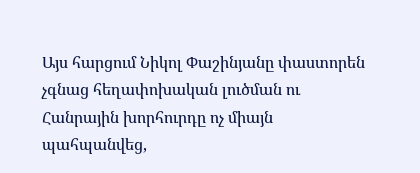Այս հարցում Նիկոլ Փաշինյանը փաստորեն չգնաց հեղափոխական լուծման ու Հանրային խորհուրդը ոչ միայն պահպանվեց,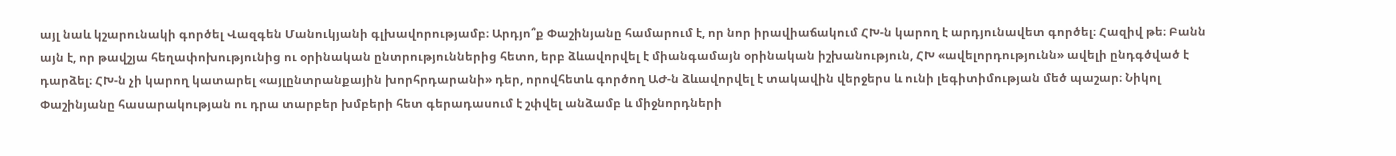այլ նաև կշարունակի գործել Վազգեն Մանուկյանի գլխավորությամբ։ Արդյո՞ք Փաշինյանը համարում է, որ նոր իրավիաճակում ՀԽ-ն կարող է արդյունավետ գործել։ Հազիվ թե։ Բանն այն է, որ թավշյա հեղափոխությունից ու օրինական ընտրություններից հետո, երբ ձևավորվել է միանգամայն օրինական իշխանություն, ՀԽ «ավելորդությունն» ավելի ընդգծված է դարձել։ ՀԽ-ն չի կարող կատարել «այլընտրանքային խորհրդարանի» դեր, որովհետև գործող ԱԺ-ն ձևավորվել է տակավին վերջերս և ունի լեգիտիմության մեծ պաշար։ Նիկոլ Փաշինյանը հասարակության ու դրա տարբեր խմբերի հետ գերադասում է շփվել անձամբ և միջնորդների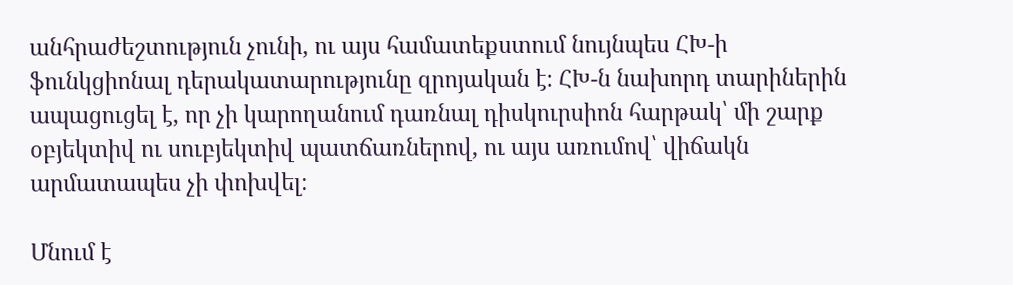անհրաժեշտություն չունի, ու այս համատեքստում նույնպես ՀԽ-ի ֆունկցիոնալ դերակատարությունը զրոյական է։ ՀԽ-ն նախորդ տարիներին ապացուցել է, որ չի կարողանում դառնալ դիսկուրսիոն հարթակ՝ մի շարք օբյեկտիվ ու սուբյեկտիվ պատճառներով, ու այս առումով՝ վիճակն արմատապես չի փոխվել։

Մնում է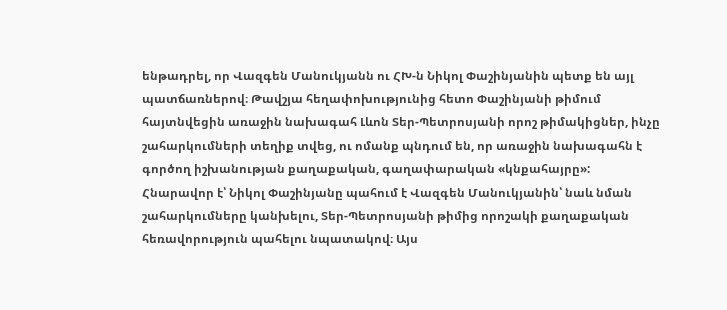ենթադրել, որ Վազգեն Մանուկյանն ու ՀԽ-ն Նիկոլ Փաշինյանին պետք են այլ պատճառներով։ Թավշյա հեղափոխությունից հետո Փաշինյանի թիմում հայտնվեցին առաջին նախագահ Լևոն Տեր-Պետրոսյանի որոշ թիմակիցներ, ինչը շահարկումների տեղիք տվեց, ու ոմանք պնդում են, որ առաջին նախագահն է գործող իշխանության քաղաքական, գաղափարական «կնքահայրը»: Հնարավոր է՝ Նիկոլ Փաշինյանը պահում է Վազգեն Մանուկյանին՝ նաև նման շահարկումները կանխելու, Տեր-Պետրոսյանի թիմից որոշակի քաղաքական հեռավորություն պահելու նպատակով։ Այս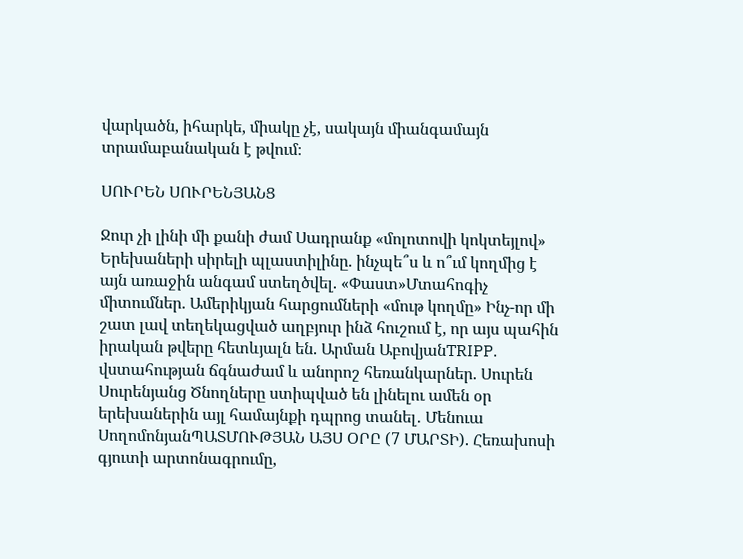վարկածն, իհարկե, միակը չէ, սակայն միանգամայն տրամաբանական է թվում։

ՍՈՒՐԵՆ ՍՈՒՐԵՆՅԱՆՑ

Ջուր չի լինի մի քանի ժամ Սադրանք «մոլոտովի կոկտեյլով» Երեխաների սիրելի պլաստիլինը. ինչպե՞ս և ո՞ւմ կողմից է այն առաջին անգամ ստեղծվել. «Փաստ»Մտահոգիչ միտումներ. Ամերիկյան հարցումների «մութ կողմը» Ինչ-որ մի շատ լավ տեղեկացված աղբյուր ինձ հուշում է, որ այս պահին իրական թվերը հետևյալն են. Արման ԱբովյանTRIPP. վստահության ճգնաժամ և անորոշ հեռանկարներ. Սուրեն Սուրենյանց Ծնողները ստիպված են լինելու ամեն օր երեխաներին այլ համայնքի դպրոց տանել․ Մենուա ՍողոմոնյանՊԱՏՄՈՒԹՅԱՆ ԱՅՍ ՕՐԸ (7 ՄԱՐՏԻ). Հեռախոսի գյուտի արտոնագրումը,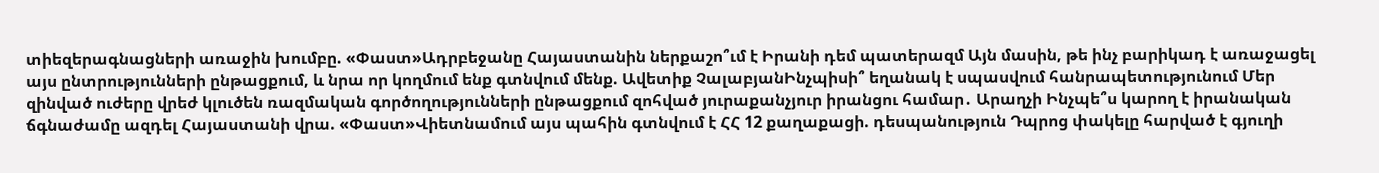տիեզերագնացների առաջին խումբը. «Փաստ»Ադրբեջանը Հայաստանին ներքաշո՞ւմ է Իրանի դեմ պատերազմ Այն մասին, թե ինչ բարիկադ է առաջացել այս ընտրությունների ընթացքում, և նրա որ կողմում ենք գտնվում մենք. Ավետիք ՉալաբյանԻնչպիսի՞ եղանակ է սպասվում հանրապետությունում Մեր զինված ուժերը վրեժ կլուծեն ռազմական գործողությունների ընթացքում զոհված յուրաքանչյուր իրանցու համար․ Արաղչի Ինչպե՞ս կարող է իրանական ճգնաժամը ազդել Հայաստանի վրա. «Փաստ»Վիետնամում այս պահին գտնվում է ՀՀ 12 քաղաքացի. դեսպանություն Դպրոց փակելը հարված է գյուղի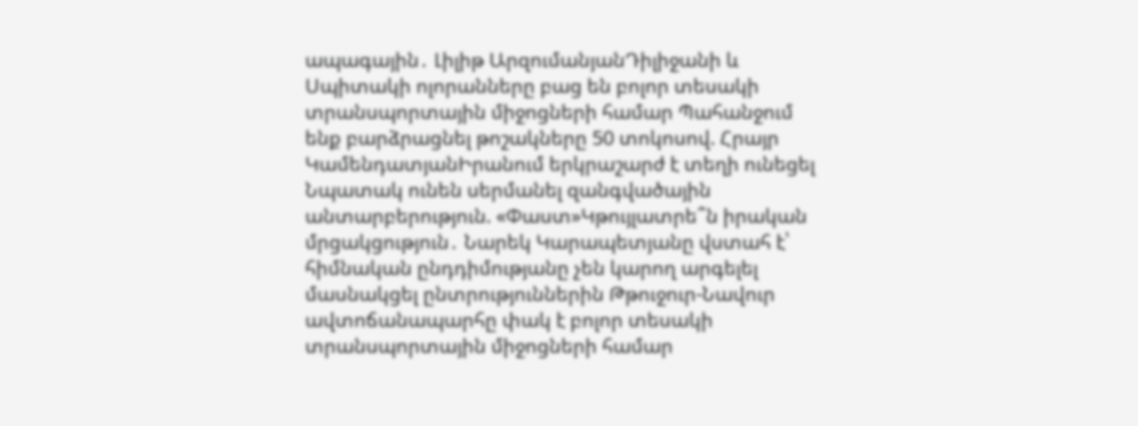ապագային․ Լիլիթ ԱրզումանյանԴիլիջանի և Սպիտակի ոլորանները բաց են բոլոր տեսակի տրանսպորտային միջոցների համար Պահանջում ենք բարձրացնել թոշակները 50 տոկոսով. Հրայր ԿամենդատյանԻրանում երկրաշարժ է տեղի ունեցել Նպատակ ունեն սերմանել զանգվածային անտարբերություն. «Փաստ»Կթույլատրե՞ն իրական մրցակցություն․ Նարեկ Կարապետյանը վստահ է՝ հիմնական ընդդիմությանը չեն կարող արգելել մասնակցել ընտրություններին Թթուջուր-Նավուր ավտոճանապարհը փակ է բոլոր տեսակի տրանսպորտային միջոցների համար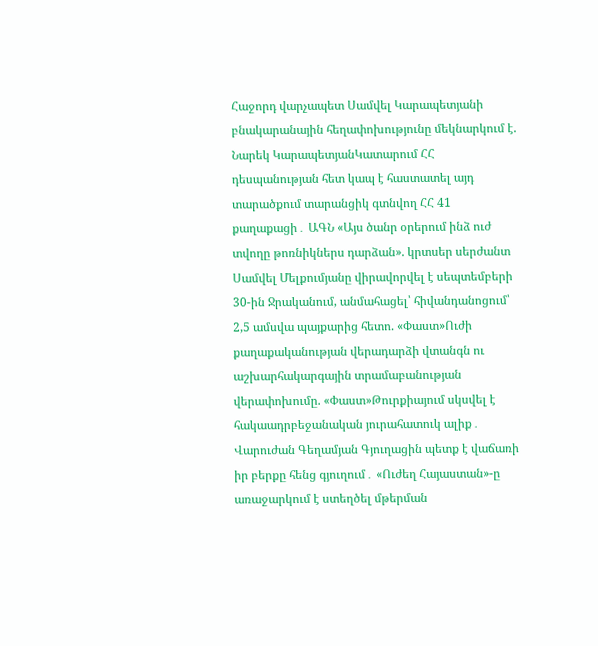Հաջորդ վարչապետ Սամվել Կարապետյանի բնակարանային հեղափոխությունը մեկնարկում է. Նարեկ ԿարապետյանԿատարում ՀՀ դեսպանության հետ կապ է հաստատել այդ տարածքում տարանցիկ գտնվող ՀՀ 41 քաղաքացի․ ԱԳՆ «Այս ծանր օրերում ինձ ուժ տվողը թոռնիկներս դարձան». կրտսեր սերժանտ Սամվել Մելքումյանը վիրավորվել է սեպտեմբերի 30-ին Ջրականում, անմահացել՝ հիվանդանոցում՝ 2,5 ամսվա պայքարից հետո. «Փաստ»Ուժի քաղաքականության վերադարձի վտանգն ու աշխարհակարգային տրամաբանության վերափոխումը. «Փաստ»Թուրքիայում սկսվել է հակաադրբեջանական յուրահատուկ ալիք․ Վարուժան Գեղամյան Գյուղացին պետք է վաճառի իր բերքը հենց գյուղում․ «Ուժեղ Հայաստան»-ը առաջարկում է ստեղծել մթերման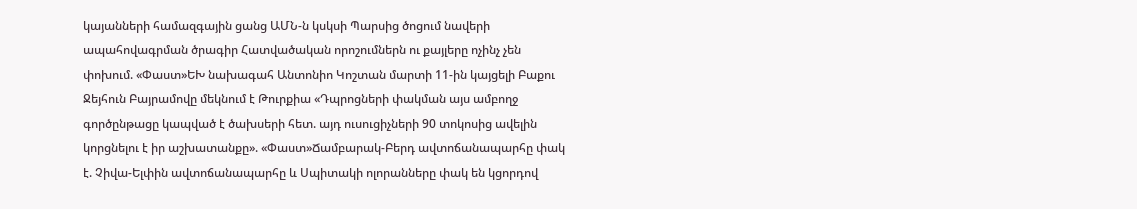կայանների համազգային ցանց ԱՄՆ-ն կսկսի Պարսից ծոցում նավերի ապահովագրման ծրագիր Հատվածական որոշումներն ու քայլերը ոչինչ չեն փոխում. «Փաստ»ԵԽ նախագահ Անտոնիո Կոշտան մարտի 11-ին կայցելի Բաքու Ջեյհուն Բայրամովը մեկնում է Թուրքիա «Դպրոցների փակման այս ամբողջ գործընթացը կապված է ծախսերի հետ. այդ ուսուցիչների 90 տոկոսից ավելին կորցնելու է իր աշխատանքը». «Փաստ»Ճամբարակ-Բերդ ավտոճանապարհը փակ է. Չիվա-Ելփին ավտոճանապարհը և Սպիտակի ոլորանները փակ են կցորդով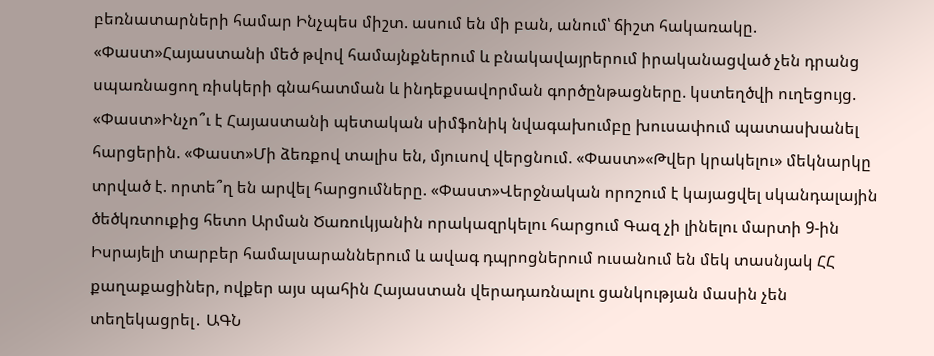բեռնատարների համար Ինչպես միշտ. ասում են մի բան, անում՝ ճիշտ հակառակը. «Փաստ»Հայաստանի մեծ թվով համայնքներում և բնակավայրերում իրականացված չեն դրանց սպառնացող ռիսկերի գնահատման և ինդեքսավորման գործընթացները. կստեղծվի ուղեցույց. «Փաստ»Ինչո՞ւ է Հայաստանի պետական սիմֆոնիկ նվագախումբը խուսափում պատասխանել հարցերին. «Փաստ»Մի ձեռքով տալիս են, մյուսով վերցնում. «Փաստ»«Թվեր կրակելու» մեկնարկը տրված է. որտե՞ղ են արվել հարցումները. «Փաստ»Վերջնական որոշում է կայացվել սկանդալային ծեծկռտուքից հետո Արման Ծառուկյանին որակազրկելու հարցում Գազ չի լինելու մարտի 9-ին Իսրայելի տարբեր համալսարաններում և ավագ դպրոցներում ուսանում են մեկ տասնյակ ՀՀ քաղաքացիներ, ովքեր այս պահին Հայաստան վերադառնալու ցանկության մասին չեն տեղեկացրել․ ԱԳՆ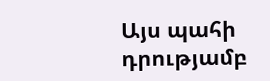Այս պահի դրությամբ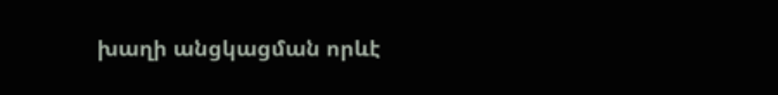խաղի անցկացման որևէ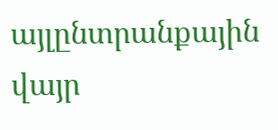այլընտրանքային վայր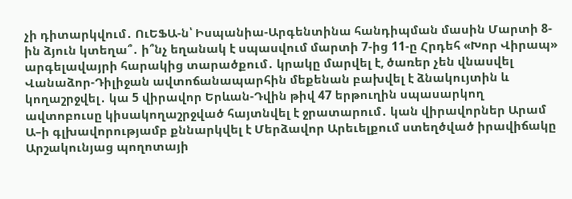չի դիտարկվում․ ՈւԵՖԱ-ն՝ Իսպանիա-Արգենտինա հանդիպման մասին Մարտի 8-ին ձյուն կտեղա՞․ ի՞նչ եղանակ է սպասվում մարտի 7-ից 11-ը Հրդեհ «Խոր Վիրապ» արգելավայրի հարակից տարածքում․ կրակը մարվել է, ծառեր չեն վնասվել Վանաձոր-Դիլիջան ավտոճանապարհին մեքենան բախվել է ձնակույտին և կողաշրջվել․ կա 5 վիրավոր Երևան-Դվին թիվ 47 երթուղին սպասարկող ավտոբուսը կիսակողաշրջված հայտնվել է ջրատարում․ կան վիրավորներ Արամ Ա–ի գլխավորությամբ քննարկվել է Մերձավոր Արեւելքում ստեղծված իրավիճակը Արշակունյաց պողոտայի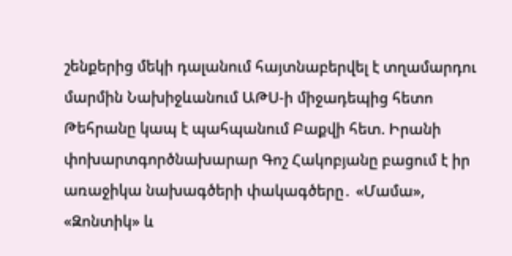շենքերից մեկի դալանում հայտնաբերվել է տղամարդու մարմին Նախիջևանում ԱԹՍ-ի միջադեպից հետո Թեհրանը կապ է պահպանում Բաքվի հետ. Իրանի փոխարտգործնախարար Գոշ Հակոբյանը բացում է իր առաջիկա նախագծերի փակագծերը․ «Մամա», «Զոնտիկ» և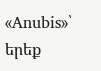«Anubis»՝ երեք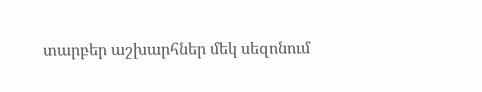տարբեր աշխարհներ մեկ սեզոնում